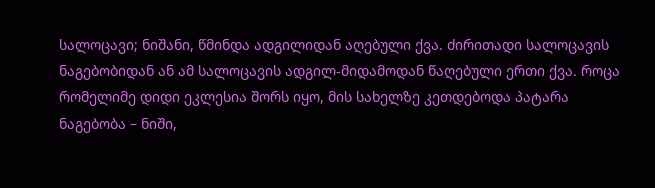სალოცავი; ნიშანი, წმინდა ადგილიდან აღებული ქვა. ძირითადი სალოცავის ნაგებობიდან ან ამ სალოცავის ადგილ-მიდამოდან წაღებული ერთი ქვა. როცა რომელიმე დიდი ეკლესია შორს იყო, მის სახელზე კეთდებოდა პატარა ნაგებობა – ნიში,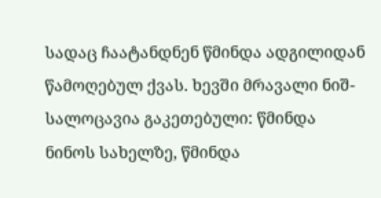სადაც ჩაატანდნენ წმინდა ადგილიდან წამოღებულ ქვას. ხევში მრავალი ნიშ-სალოცავია გაკეთებული: წმინდა ნინოს სახელზე, წმინდა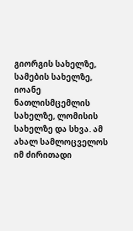გიორგის სახელზე, სამების სახელზე, იოანე ნათლისმცემლის სახელზე, ლომისის სახელზე და სხვა. ამ ახალ სამლოცველოს იმ ძირითადი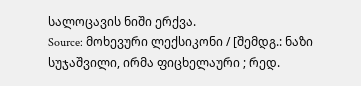სალოცავის ნიში ერქვა.
Source: მოხევური ლექსიკონი / [შემდგ.: ნაზი სუჯაშვილი, ირმა ფიცხელაური ; რედ.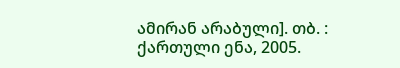ამირან არაბული]. თბ. : ქართული ენა, 2005.